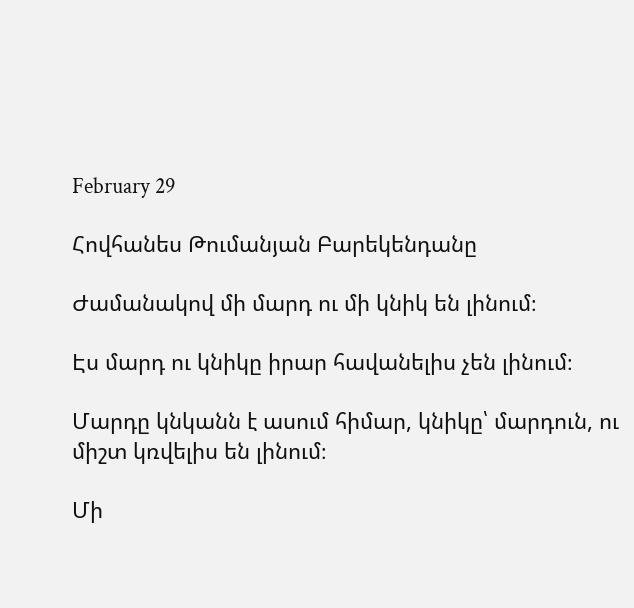February 29

Հովհանես Թումանյան Բարեկենդանը

Ժամանակով մի մարդ ու մի կնիկ են լինում։

Էս մարդ ու կնիկը իրար հավանելիս չեն լինում։

Մարդը կնկանն է ասում հիմար, կնիկը՝ մարդուն, ու միշտ կռվելիս են լինում։

Մի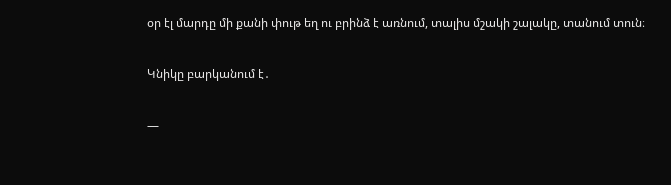օր էլ մարդը մի քանի փութ եղ ու բրինձ է առնում, տալիս մշակի շալակը, տանում տուն։

Կնիկը բարկանում է․

—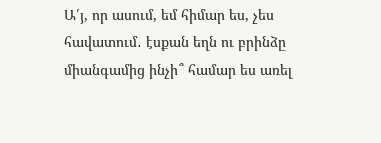Ա՛յ, որ ասում, եմ հիմար ես, չես հավատում․ էսքան եղն ու բրինձը միանգամից ինչի՞ համար ես առել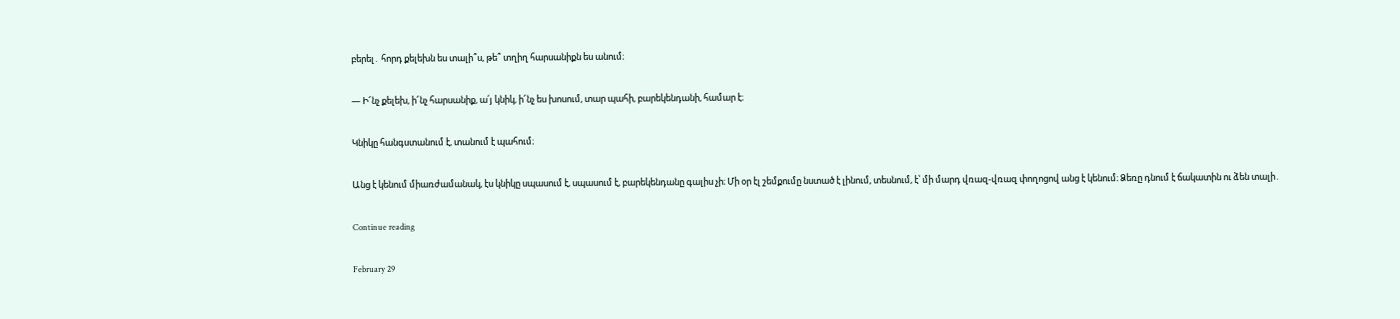բերել․ հորդ քելեխն ես տալի՞ս, թե՞ տղիղ հարսանիքն ես անում։

— Ի՜նչ քելեխ, ի՜նչ հարսանիք, ա՛յ կնիկ, ի՜նչ ես խոսում, տար պահի, բարեկենդանի, համար է։

Կնիկը հանգստանում է, տանում է պահում։

Անց է կենում միառժամանակ, էս կնիկը սպասում է, սպասում է, բարեկենդանը գալիս չի։ Մի օր էլ շեմքումը նստած է լինում, տեսնում, է՝ մի մարդ վռազ-վռազ փողոցով անց է կենում։ Ձեռը դնում է ճակատին ու ձեն տալի․

Continue reading

February 29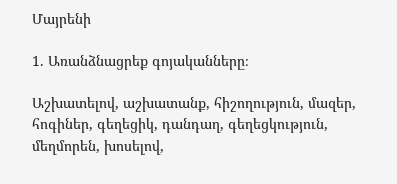Մայրենի

1. Առանձնացրեք գոյականները։

Աշխատելով, աշխատանք, հիշողություն, մազեր, հոգիներ, գեղեցիկ, դանդաղ, գեղեցկություն, մեղմորեն, խոսելով,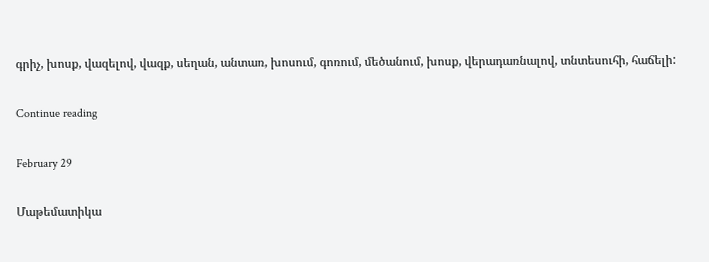գրիչ, խոսք, վազելով, վազք, սեղան, անտառ, խոսում, գոռում, մեծանում, խոսք, վերադառնալով, տնտեսուհի, հաճելի:

Continue reading

February 29

Մաթեմատիկա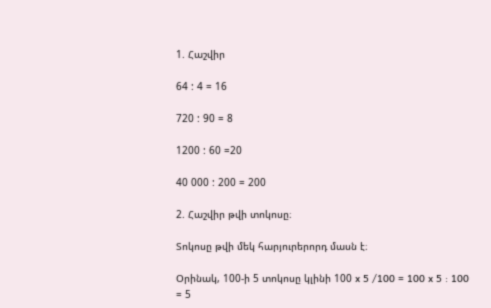1. Հաշվիր

64 : 4 = 16

720 : 90 = 8

1200 : 60 =20

40 000 : 200 = 200

2. Հաշվիր թվի տոկոսը։

Տոկոսը թվի մեկ հարյուրերորդ մասն է։

Օրինակ, 100-ի 5 տոկոսը կլինի 100 x 5 /100 = 100 x 5 : 100 = 5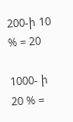200-ի 10 % = 20

1000- ի 20 % =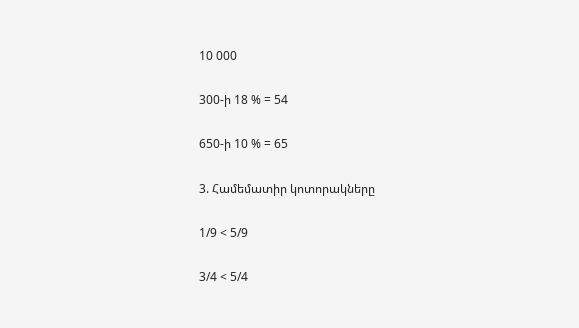10 000

300-ի 18 % = 54

650-ի 10 % = 65

3. Համեմատիր կոտորակները

1/9 < 5/9

3/4 < 5/4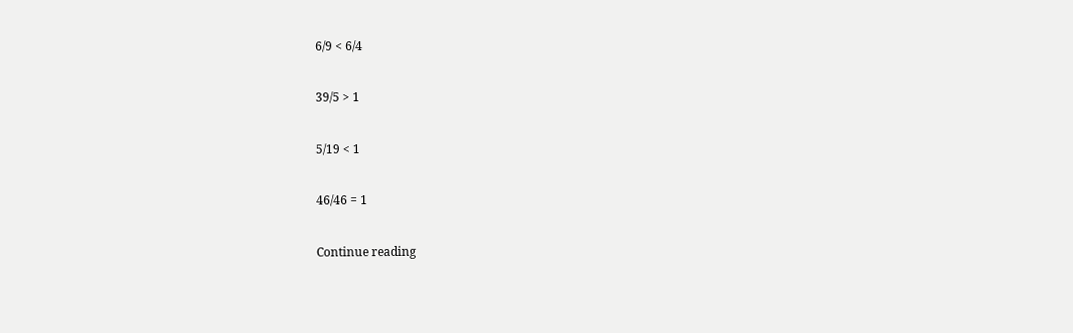6/9 < 6/4

39/5 > 1

5/19 < 1

46/46 = 1

Continue reading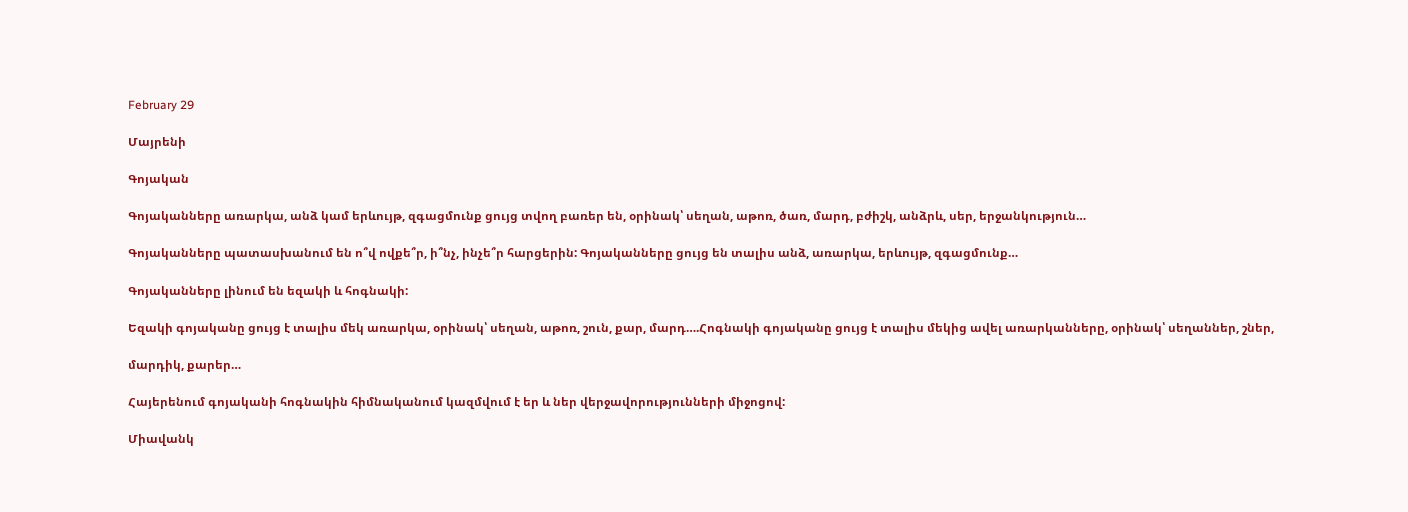February 29

Մայրենի

Գոյական

Գոյականները առարկա, անձ կամ երևույթ, զգացմունք ցույց տվող բառեր են, օրինակ՝ սեղան, աթոռ, ծառ, մարդ, բժիշկ, անձրև, սեր, երջանկություն…

Գոյականները պատասխանում են ո՞վ ովքե՞ր, ի՞նչ, ինչե՞ր հարցերին: Գոյականները ցույց են տալիս անձ, առարկա, երևույթ, զգացմունք…

Գոյականները լինում են եզակի և հոգնակի:

Եզակի գոյականը ցույց է տալիս մեկ առարկա, օրինակ՝ սեղան, աթոռ, շուն, քար, մարդ….Հոգնակի գոյականը ցույց է տալիս մեկից ավել առարկանները, օրինակ՝ սեղաններ, շներ,

մարդիկ, քարեր…

Հայերենում գոյականի հոգնակին հիմնականում կազմվում է եր և ներ վերջավորությունների միջոցով:

Միավանկ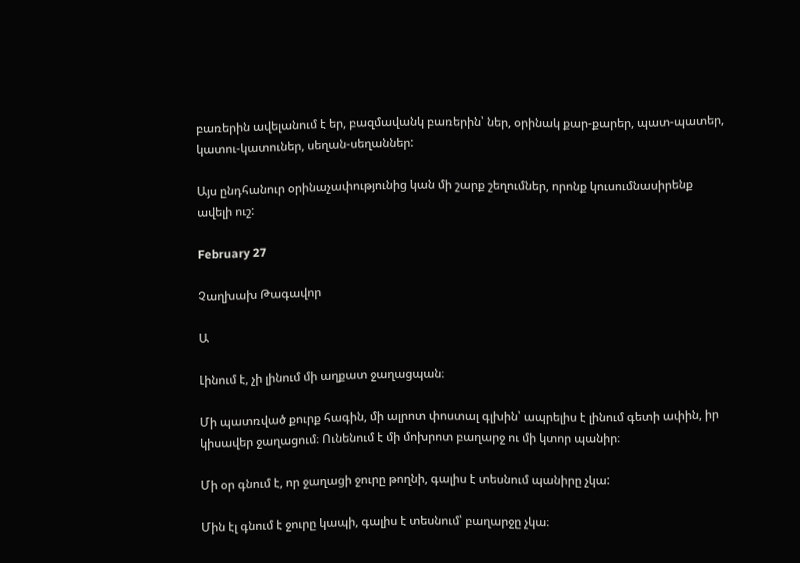բառերին ավելանում է եր, բազմավանկ բառերին՝ ներ, օրինակ քար-քարեր, պատ-պատեր, կատու-կատուներ, սեղան-սեղաններ:

Այս ընդհանուր օրինաչափությունից կան մի շարք շեղումներ, որոնք կուսումնասիրենք ավելի ուշ:

February 27

Չաղխախ Թագավոր

Ա

Լինում է, չի լինում մի աղքատ ջաղացպան։

Մի պատռված քուրք հագին, մի ալրոտ փոստալ գլխին՝ ապրելիս է լինում գետի ափին, իր կիսավեր ջաղացում։ Ունենում է մի մոխրոտ բաղարջ ու մի կտոր պանիր։

Մի օր գնում է, որ ջաղացի ջուրը թողնի, գալիս է տեսնում պանիրը չկա:

Մին էլ գնում է ջուրը կապի, գալիս է տեսնում՝ բաղարջը չկա։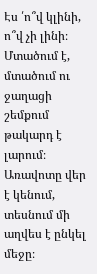Էս ՛ո՞վ կլինի, ո՞վ չի լինի։ Մտածում է, մտածում ու ջաղացի շեմքում թակարդ է լարում։ Առավոտը վեր է կենում, տեսնում մի աղվես է ընկել մեջը։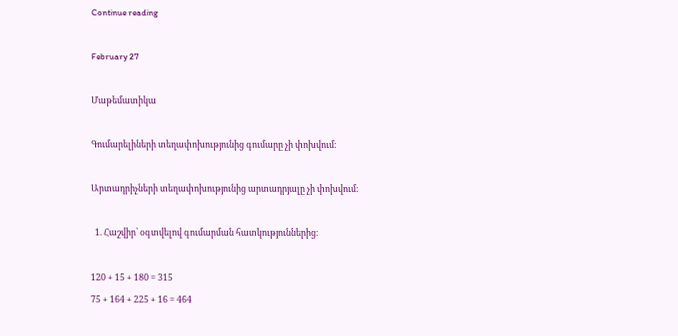Continue reading

February 27

Մաթեմատիկա

Գումարելիների տեղափոխությունից գումարը չի փոխվում։

Արտադրիչների տեղափոխությունից արտադրյալը չի փոխվում։

  1. Հաշվիր՝ օգտվելով գումարման հատկություններից։

120 + 15 + 180 = 315
75 + 164 + 225 + 16 = 464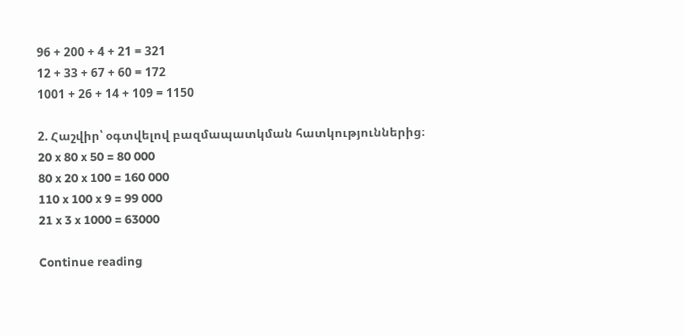96 + 200 + 4 + 21 = 321
12 + 33 + 67 + 60 = 172
1001 + 26 + 14 + 109 = 1150

2. Հաշվիր՝ օգտվելով բազմապատկման հատկություններից։
20 x 80 x 50 = 80 000
80 x 20 x 100 = 160 000
110 x 100 x 9 = 99 000
21 x 3 x 1000 = 63000

Continue reading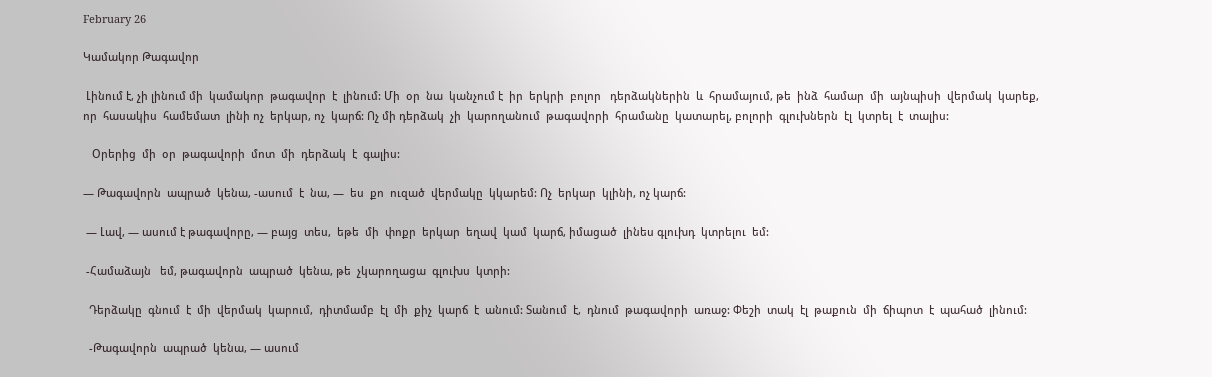February 26

Կամակոր Թագավոր

 Լինում է, չի լինում մի  կամակոր  թագավոր  է  լինում: Մի  օր  նա  կանչում է  իր  երկրի  բոլոր   դերձակներին  և  հրամայում, թե  ինձ  համար  մի  այնպիսի  վերմակ  կարեք, որ  հասակիս  համեմատ  լինի ոչ  երկար, ոչ  կարճ: Ոչ մի դերձակ  չի  կարողանում  թագավորի  հրամանը  կատարել, բոլորի  գլուխներն  էլ  կտրել  է  տալիս:

   Օրերից  մի  օր  թագավորի  մոտ  մի  դերձակ  է  գալիս:

— Թագավորն  ապրած  կենա, -ասում  է  նա, —  ես  քո  ուզած  վերմակը  կկարեմ: Ոչ  երկար  կլինի, ոչ կարճ:

 — Լավ, — ասում է թագավորը, — բայց  տես,  եթե  մի  փոքր  երկար  եղավ  կամ  կարճ, իմացած  լինես գլուխդ  կտրելու  եմ:

 -Համաձայն   եմ, թագավորն  ապրած  կենա, թե  չկարողացա  գլուխս  կտրի:

  Դերձակը  գնում  է  մի  վերմակ  կարում,  դիտմամբ  էլ  մի  քիչ  կարճ  է  անում: Տանում  է,  դնում  թագավորի  առաջ: Փեշի  տակ  էլ  թաքուն  մի  ճիպոտ  է  պահած  լինում:

  -Թագավորն  ապրած  կենա, — ասում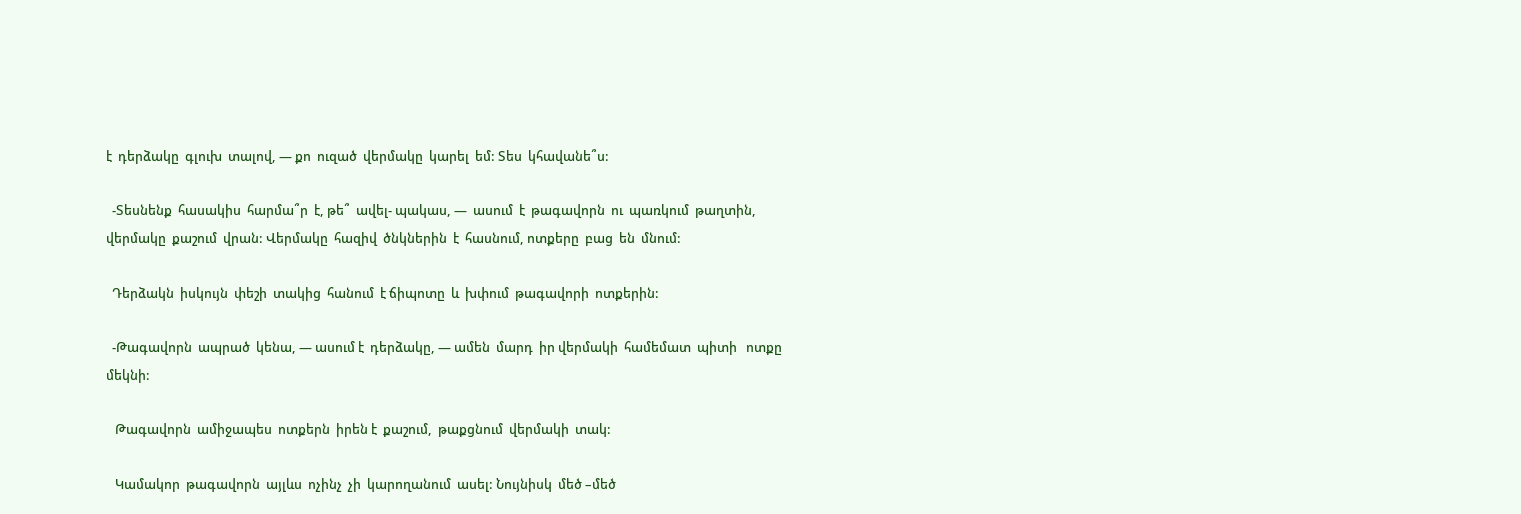է  դերձակը  գլուխ  տալով, — քո  ուզած  վերմակը  կարել  եմ: Տես  կհավանե՞ս:

  -Տեսնենք  հասակիս  հարմա՞ր  է, թե՞  ավել- պակաս, —  ասում  է  թագավորն  ու  պառկում  թաղտին, վերմակը  քաշում  վրան: Վերմակը  հազիվ  ծնկներին  է  հասնում, ոտքերը  բաց  են  մնում:

  Դերձակն  իսկույն  փեշի  տակից  հանում  է ճիպոտը  և  խփում  թագավորի  ոտքերին:

  -Թագավորն  ապրած  կենա, — ասում է  դերձակը, — ամեն  մարդ  իր վերմակի  համեմատ  պիտի   ոտքը  մեկնի:

   Թագավորն  ամիջապես  ոտքերն  իրեն է  քաշում,  թաքցնում  վերմակի  տակ:

   Կամակոր  թագավորն  այլևս  ոչինչ  չի  կարողանում  ասել: Նույնիսկ  մեծ –մեծ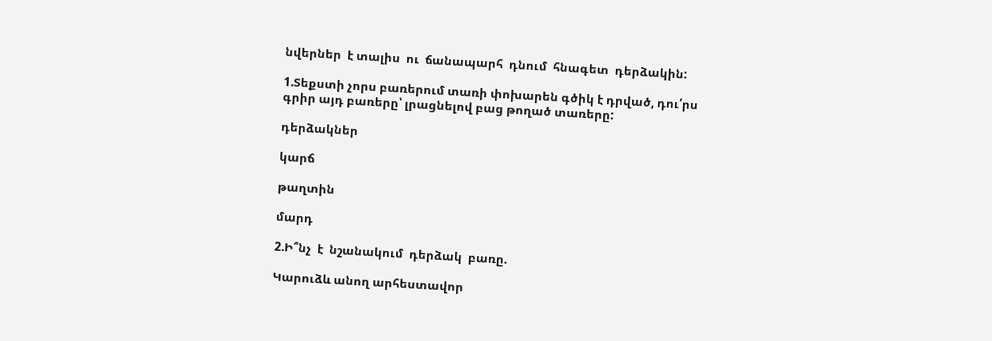նվերներ  է տալիս  ու  ճանապարհ  դնում  հնագետ  դերձակին:

1.Տեքստի չորս բառերում տառի փոխարեն գծիկ է դրված, դու՛րս գրիր այդ բառերը՝ լրացնելով բաց թողած տառերը:

դերձակներ

կարճ

թաղտին

մարդ

2.Ի՞նչ  է  նշանակում  դերձակ  բառը.

Կարուձև անող արհեստավոր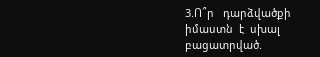3.Ո՞ր   դարձվածքի   իմաստն  է  սխալ  բացատրված.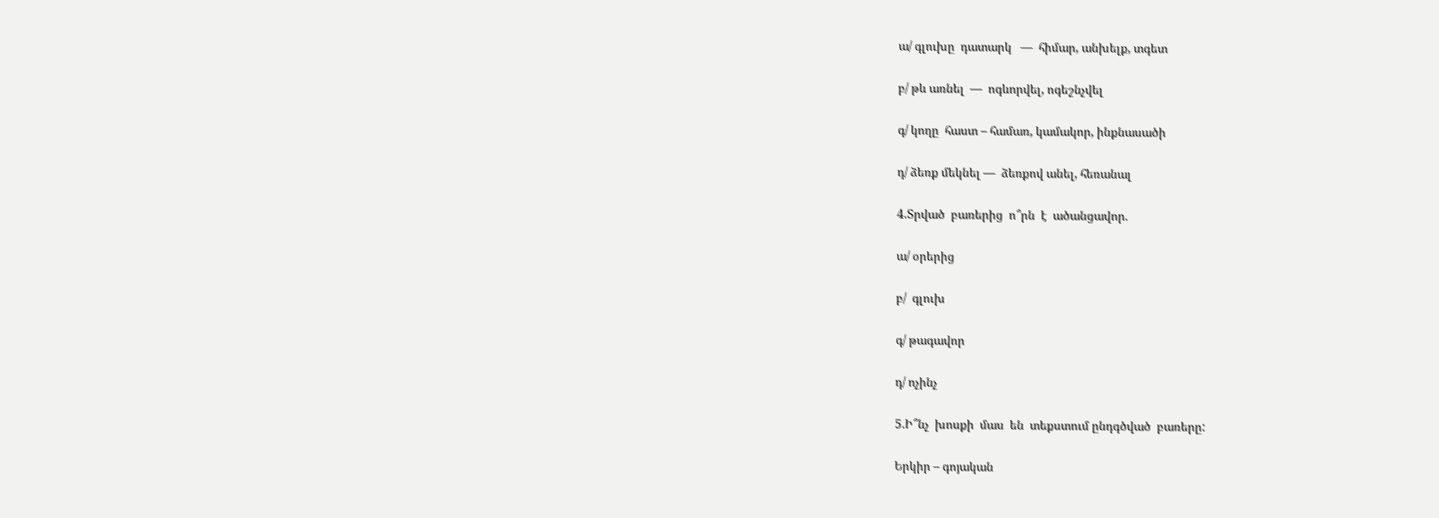ա/ գլուխը  դատարկ   —  հիմար, անխելք, տգետ

բ/ թև առնել  —  ոգևորվել, ոգեշնչվել

գ/ կողը  հաստ – համառ, կամակոր, ինքնասածի

դ/ ձեռք մեկնել —  ձեռքով անել, հեռանալ

4.Տրված  բառերից  ո՞րն  է  ածանցավոր.

ա/ օրերից

բ/  գլուխ

գ/ թագավոր

դ/ ոչինչ

5.Ի՞նչ  խոսքի  մաս  են  տեքստում ընդգծված  բառերը:

Երկիր – գոյական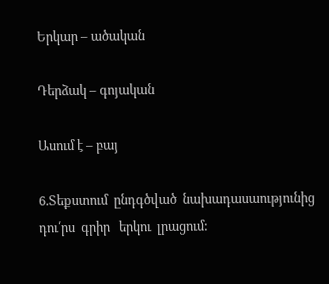Երկար – ածական

Դերձակ – գոյական

Ասում է – բայ

6.Տեքստում  ընդգծված  նախադասաությունից  դու՛րս  գրիր   երկու  լրացում: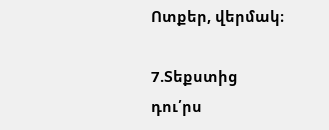Ոտքեր, վերմակ։

7.Տեքստից  դու՛րս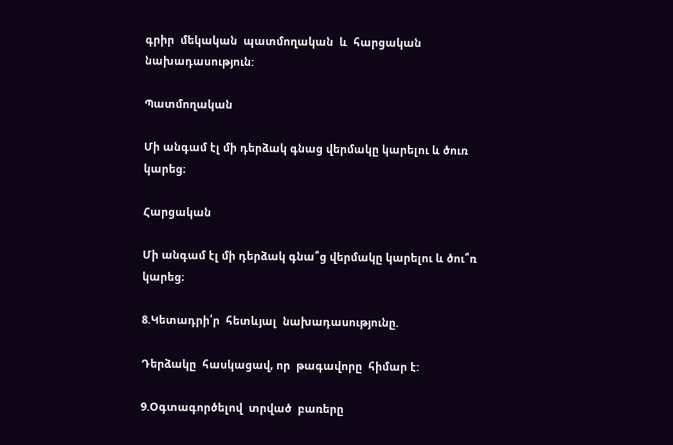գրիր  մեկական  պատմողական  և  հարցական   նախադասություն:

Պատմողական

Մի անգամ էլ մի դերձակ գնաց վերմակը կարելու և ծուռ կարեց։

Հարցական

Մի անգամ էլ մի դերձակ գնա՞ց վերմակը կարելու և ծու՞ռ կարեց։

8.Կետադրի՛ր  հետևյալ  նախադասությունը.

Դերձակը  հասկացավ, որ  թագավորը  հիմար է:

9.Օգտագործելով  տրված  բառերը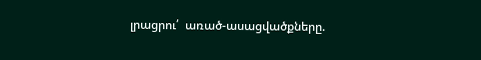լրացրու՛  առած-ասացվածքները.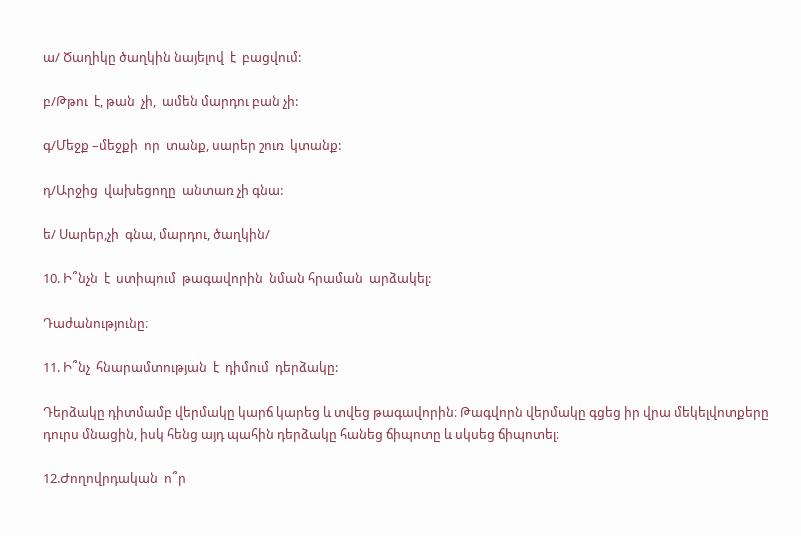ա/ Ծաղիկը ծաղկին նայելով  է  բացվում:

բ/Թթու  է, թան  չի,  ամեն մարդու բան չի:

գ/Մեջք –մեջքի  որ  տանք, սարեր շուռ  կտանք:

դ/Արջից  վախեցողը  անտառ չի գնա:

ե/ Սարեր,չի  գնա, մարդու, ծաղկին/

10. Ի՞նչն  է  ստիպում  թագավորին  նման հրաման  արձակել:

Դաժանությունը։

11. Ի՞նչ  հնարամտության  է  դիմում  դերձակը:

Դերձակը դիտմամբ վերմակը կարճ կարեց և տվեց թագավորին։ Թագվորն վերմակը գցեց իր վրա մեկելվոտքերը դուրս մնացին, իսկ հենց այդ պահին դերձակը հանեց ճիպոտը և սկսեց ճիպոտել։

12.Ժողովրդական  ո՞ր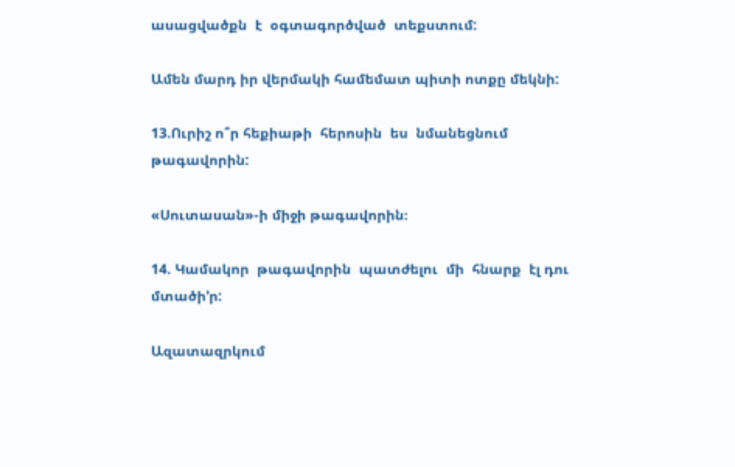ասացվածքն  է  օգտագործված  տեքստում:

Ամեն մարդ իր վերմակի համեմատ պիտի ոտքը մեկնի:

13.Ուրիշ ո՞ր հեքիաթի  հերոսին  ես  նմանեցնում  թագավորին:

«Սուտասան»-ի միջի թագավորին։

14. Կամակոր  թագավորին  պատժելու  մի  հնարք  էլ դու մտածի’ր:

Ազատազրկում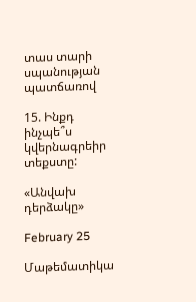տաս տարի սպանության պատճառով

15. Ինքդ ինչպե՞ս կվերնագրեիր  տեքստը:

«Անվախ դերձակը»

February 25

Մաթեմատիկա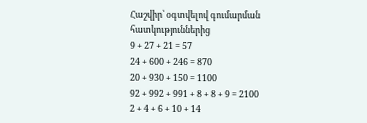Հաշվիր՝ օգտվելով գումարման հատկություններից
9 + 27 + 21 = 57
24 + 600 + 246 = 870
20 + 930 + 150 = 1100
92 + 992 + 991 + 8 + 8 + 9 = 2100
2 + 4 + 6 + 10 + 14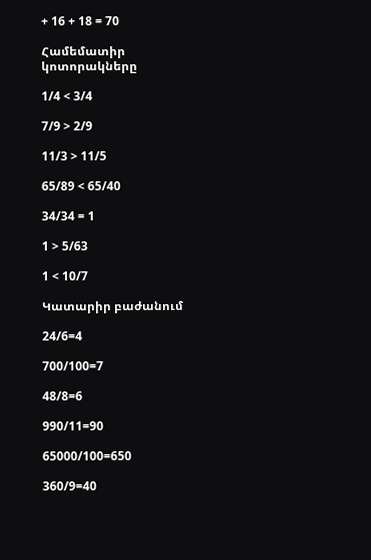+ 16 + 18 = 70

Համեմատիր կոտորակները

1/4 < 3/4

7/9 > 2/9

11/3 > 11/5

65/89 < 65/40

34/34 = 1

1 > 5/63

1 < 10/7

Կատարիր բաժանում

24/6=4

700/100=7

48/8=6

990/11=90

65000/100=650

360/9=40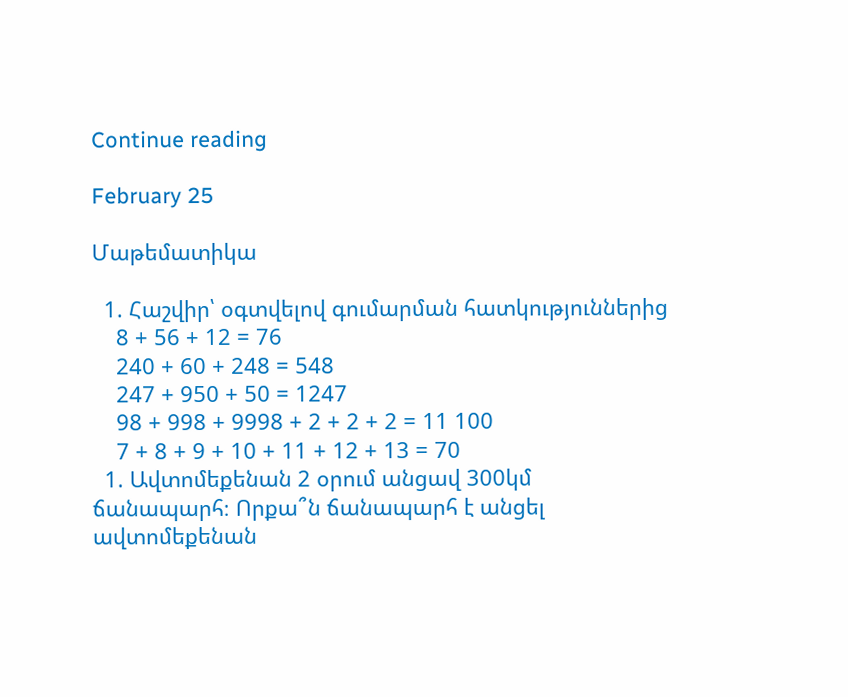Continue reading

February 25

Մաթեմատիկա

  1. Հաշվիր՝ օգտվելով գումարման հատկություններից
    8 + 56 + 12 = 76
    240 + 60 + 248 = 548
    247 + 950 + 50 = 1247
    98 + 998 + 9998 + 2 + 2 + 2 = 11 100
    7 + 8 + 9 + 10 + 11 + 12 + 13 = 70
  1. Ավտոմեքենան 2 օրում անցավ 300կմ ճանապարհ։ Որքա՞ն ճանապարհ է անցել ավտոմեքենան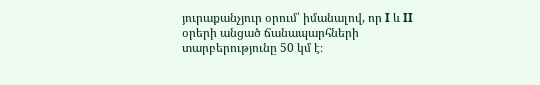յուրաքանչյուր օրում՝ իմանալով, որ I և II օրերի անցած ճանապարհների տարբերությունը 50 կմ է։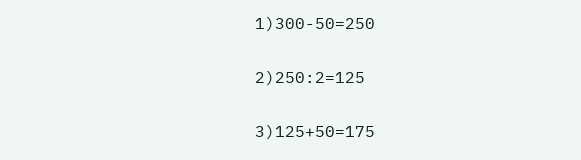1)300-50=250

2)250:2=125

3)125+50=175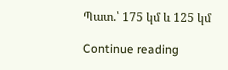Պատ.՝ 175 կմ և 125 կմ

Continue reading